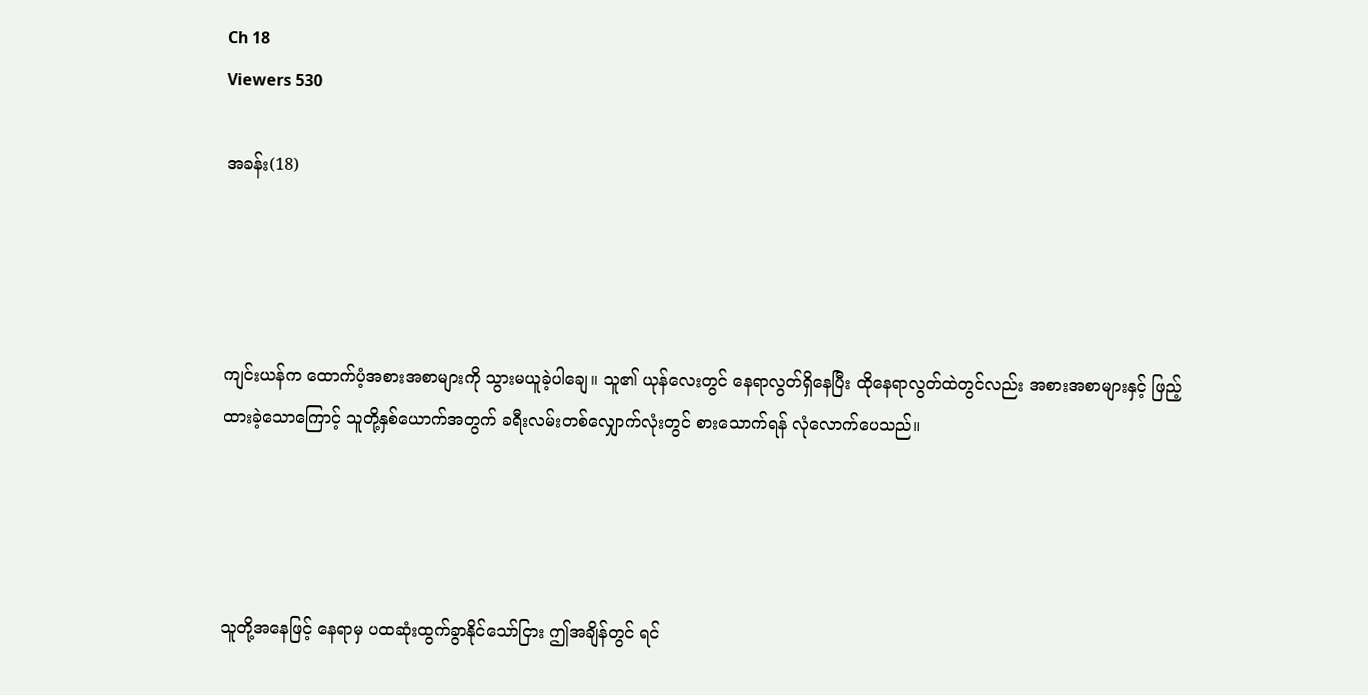Ch 18
Viewers 530

အခန်း(18)




ကျင်းယန်က ထောက်ပံ့အစားအစာများကို သွားမယူခဲ့ပါချေ။ သူ၏ ယုန်လေးတွင် နေရာလွတ်ရှိနေပြီး ထိုနေရာလွတ်ထဲတွင်လည်း အစားအစာများနှင့် ဖြည့်ထားခဲ့သောကြောင့် သူတို့နှစ်ယောက်အတွက် ခရီးလမ်းတစ်လျှောက်လုံးတွင် စားသောက်ရန် လုံလောက်ပေသည်။




သူတို့အနေဖြင့် နေရာမှ ပထဆုံးထွက်ခွာနိုင်သော်ငြား ဤအချိန်တွင် ရင်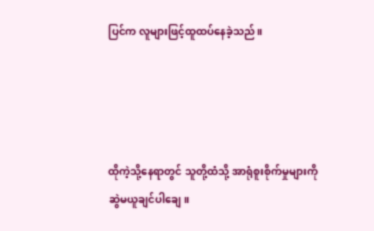ပြင်က လူများဖြင့်ထူထပ်နေခဲ့သည်။




ထိုကဲ့သို့နေရာတွင် သူတို့ထံသို့ အာရုံစူးစိုက်မှုများကို ဆွဲမယူချင်ပါချေ။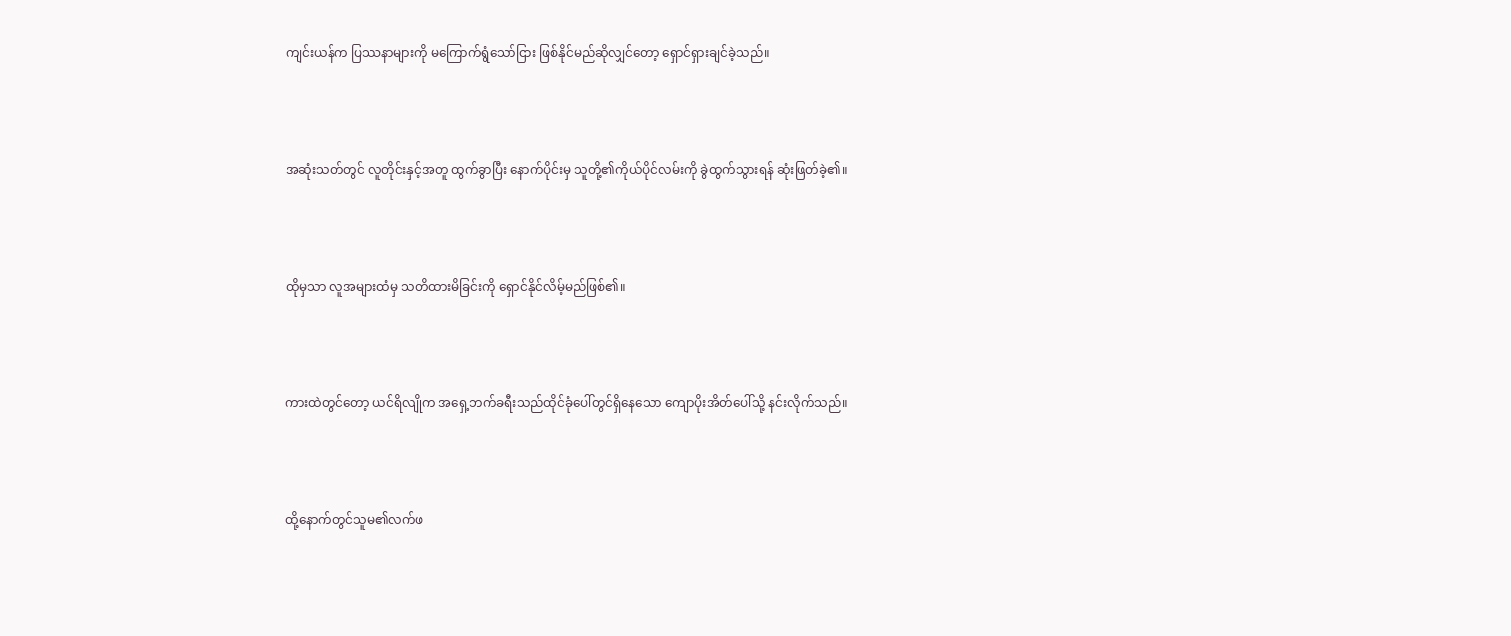ကျင်းယန်က ပြဿနာများကို မကြောက်ရွံသော်ငြား ဖြစ်နိုင်မည်ဆိုလျှင်တော့ ရှောင်ရှားချင်ခဲ့သည်။




အဆုံးသတ်တွင် လူတိုင်းနှင့်အတူ ထွက်ခွာပြီး နောက်ပိုင်းမှ သူတို့၏ကိုယ်ပိုင်လမ်းကို ခွဲထွက်သွားရန် ဆုံးဖြတ်ခဲ့၏။




ထိုမှသာ လူအများထံမှ သတိထားမိခြင်းကို ရှောင်နိုင်လိမ့်မည်ဖြစ်၏။




ကားထဲတွင်တော့ ယင်ရိလျိုက အရှေ့ဘက်ခရီးသည်ထိုင်ခုံပေါ်တွင်ရှိနေသော ကျောပိုးအိတ်ပေါ်သို့ နင်းလိုက်သည်။




ထို့နောက်တွင်သူမ၏လက်ဖ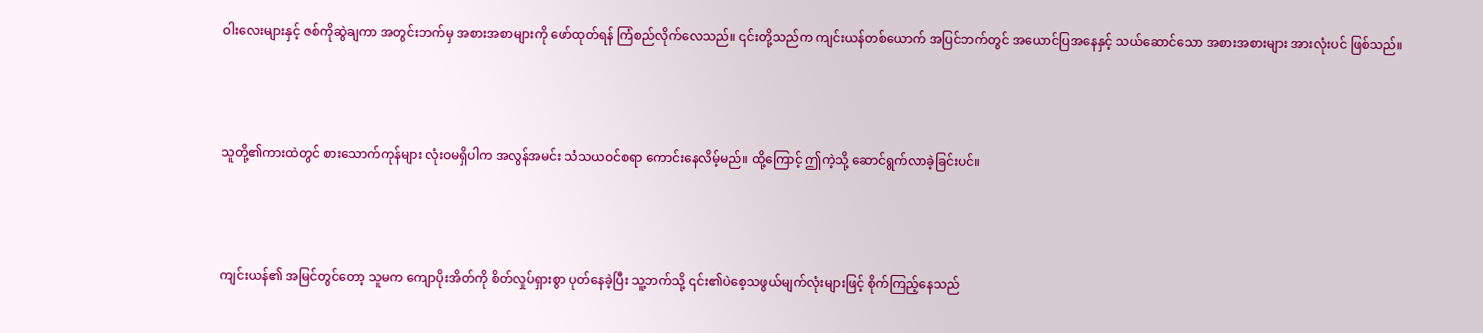ဝါးလေးများနှင့် ဇစ်ကိုဆွဲချကာ အတွင်းဘက်မှ အစားအစာများကို ဖော်ထုတ်ရန် ကြံစည်လိုက်လေသည်။ ၎င်းတို့သည်က ကျင်းယန်တစ်ယောက် အပြင်ဘက်တွင် အယောင်ပြအနေနှင့် သယ်ဆောင်သော အစားအစားများ အားလုံးပင် ဖြစ်သည်။




သူတို့၏ကားထဲတွင် စားသောက်ကုန်များ လုံးဝမရှိပါက အလွန်အမင်း သံသယဝင်စရာ ကောင်းနေလိမ့်မည်။ ထို့ကြောင့် ဤကဲ့သို့ ဆောင်ရွက်လာခဲ့ခြင်းပင်။




ကျင်းယန်၏ အမြင်တွင်တော့ သူမက ကျောပိုးအိတ်ကို စိတ်လှုပ်ရှားစွာ ပုတ်နေခဲ့ပြီး သူ့ဘက်သို့ ၎င်း၏ပဲစေ့သဖွယ်မျက်လုံးများဖြင့် စိုက်ကြည့်နေသည်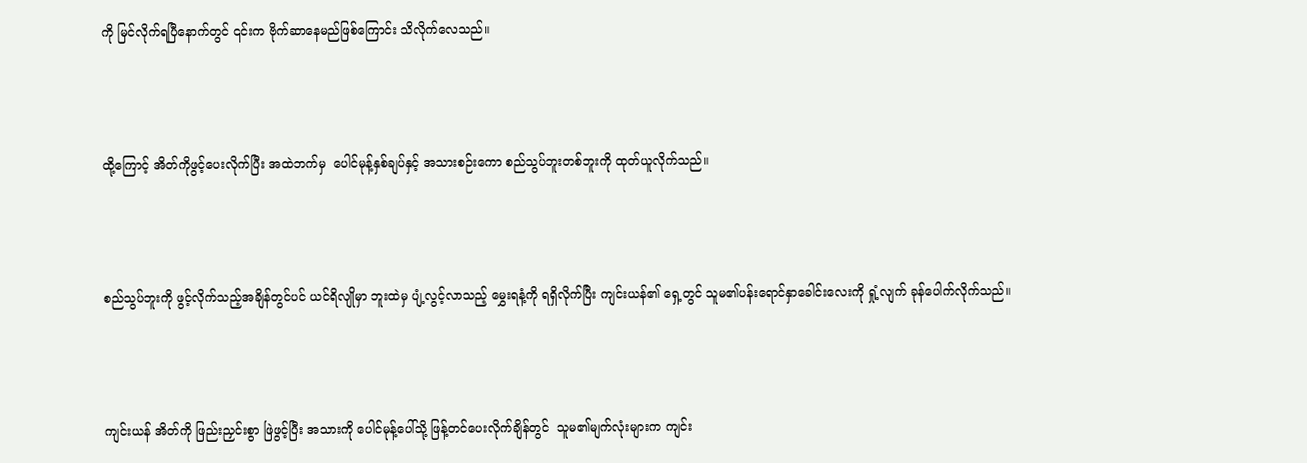ကို မြင်လိုက်ရပြီနောက်တွင် ၎င်းက ဗိုက်ဆာနေမည်ဖြစ်ကြောင်း သိလိုက်လေသည်။




ထို့ကြောင့် အိတ်ကိုဖွင့်ပေးလိုက်ပြီး အထဲဘက်မှ  ပေါင်မုန့်နှစ်ချပ်နှင့် အသားစဉ်းကော စည်သွပ်ဘူးတစ်ဘူးကို ထုတ်ယူလိုက်သည်။




စည်သွပ်ဘူးကို ဖွင့်လိုက်သည့်အချိန်တွင်ပင် ယင်ရိလျိုမှာ ဘူးထဲမှ ပျံ့လွင့်လာသည့် မွှေးရနံ့ကို ရရှိလိုက်ပြီး ကျင်းယန်၏ ရှေ့တွင် သူမ၏ပန်းရောင်နှာခေါင်းလေးကို ရှုံ့လျက် ခုန်ပေါက်လိုက်သည်။




ကျင်းယန် အိတ်ကို ဖြည်းညှင်းစွာ ဖြဲဖွင့်ပြီး အသားကို ပေါင်မုန့်ပေါ်သို့ ဖြန့်တင်ပေးလိုက်ချိန်တွင်  သူမ၏မျက်လုံးများက ကျင်း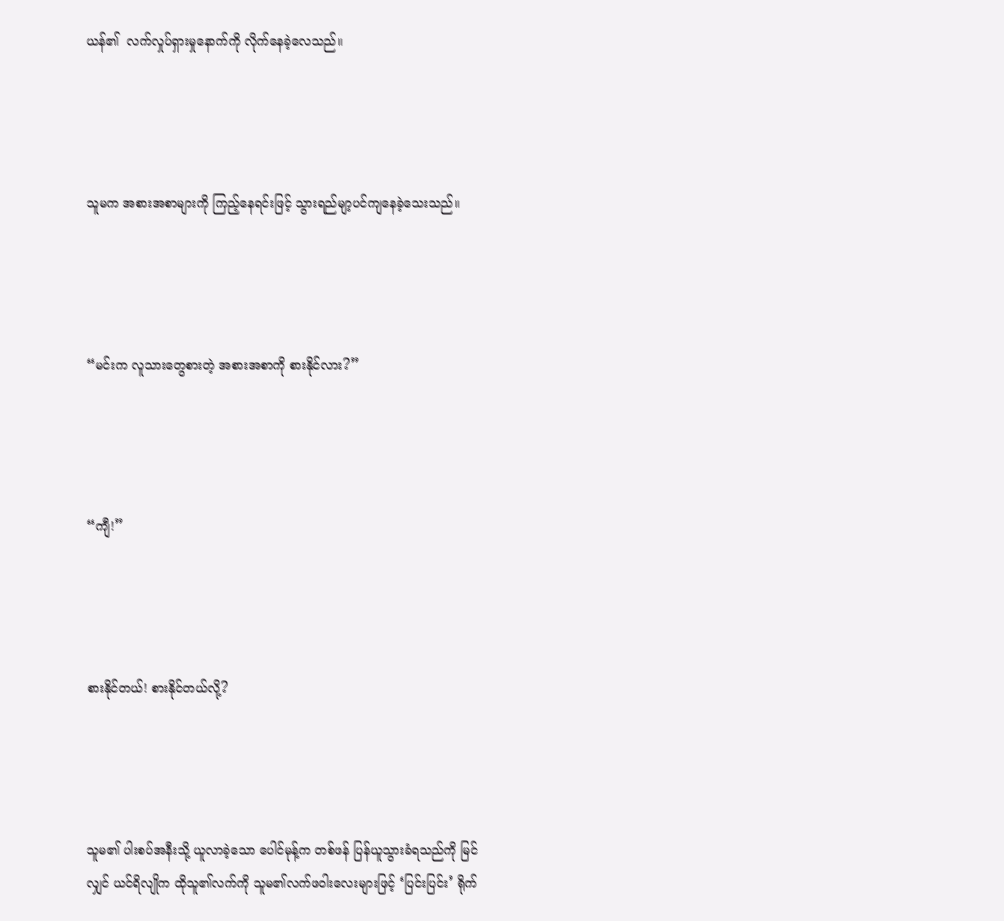ယန်၏  လက်လှုပ်ရှားမှုနောက်ကို လိုက်နေခဲ့လေသည်။




သူမက အစားအစာများကို ကြည့်နေရင်းဖြင့် သွားရည်မျာ့ပင်ကျနေခဲ့သေးသည်။




“မင်းက လူသားတွေစားတဲ့ အစားအစာကို စားနိုင်လား?”




“ကျီ!”




စားနိုင်တယ်! စားနိုင်တယ်လို့?




သူမ၏ ပါးစပ်အနီးသို့ ယူလာခဲ့သော ပေါင်မုန့်က တစ်ဖန် ပြန်ယူသွားခံရသည်ကို မြင်လျှင် ယင်ရိလျိုက ထိုသူ၏လက်ကို သူမ၏လက်ဖဝါးလေးများဖြင့် ‘ပြင်းပြင်း’ ရိုက်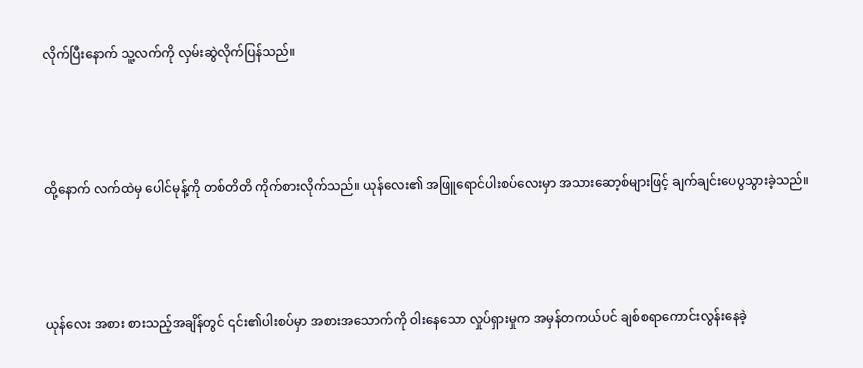လိုက်ပြီးနောက် သူ့လက်ကို လှမ်းဆွဲလိုက်ပြန်သည်။




ထို့နောက် လက်ထဲမှ ပေါင်မုန့်ကို တစ်တိတိ ကိုက်စားလိုက်သည်။ ယုန်လေး၏ အဖြူရောင်ပါးစပ်လေးမှာ အသားဆော့စ်များဖြင့် ချက်ချင်းပေပွသွားခဲ့သည်။




ယုန်လေး အစား စားသည့်အချိန်တွင် ၎င်း၏ပါးစပ်မှာ အစားအသောက်ကို ဝါးနေသော လှုပ်ရှားမှုက အမှန်တကယ်ပင် ချစ်စရာကောင်းလွန်းနေခဲ့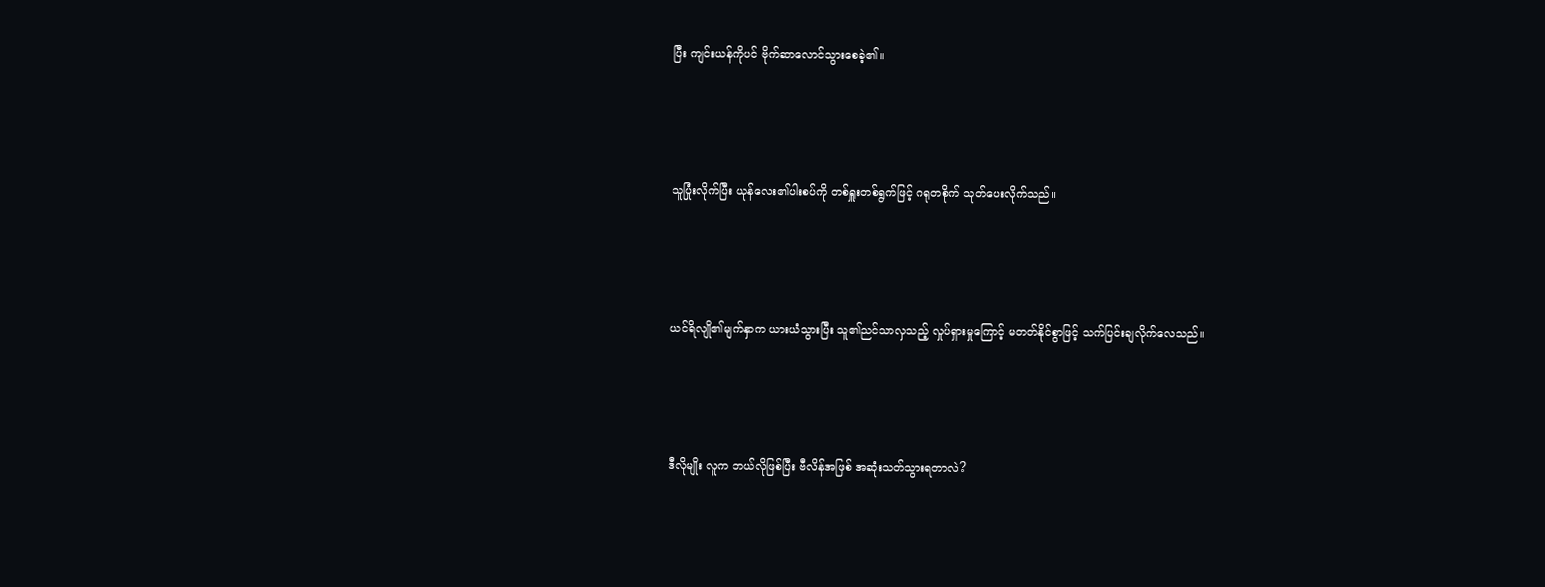ပြီး ကျင်းယန်ကိုပင် ဗိုက်ဆာလောင်သွားစေခဲ့၏။




သူပြုံးလိုက်ပြီး ယုန်လေး၏ပါးစပ်ကို တစ်ရှူးတစ်ရွက်ဖြင့် ဂရုတစိုက် သုတ်ပေးလိုက်သည်။




ယင်ရိလျို၏မျက်နှာက ယားယံသွားပြီး သူ၏ညင်သာလှသည့် လှုပ်ရှားမှုကြောင့် မတတ်နိုင်စွာဖြင့် သက်ပြင်းချလိုက်လေသည်။




ဒီလိုမျိုး လူက ဘယ်လိုဖြစ်ပြီး ဗီလိန်အဖြစ် အဆုံးသတ်သွားရတာလဲ?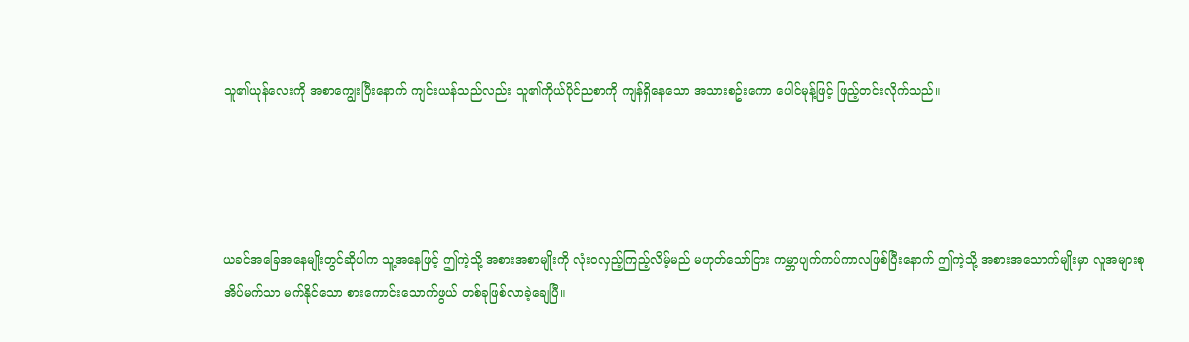သူ၏ယုန်လေးကို အစာကျွေးပြီးနောက် ကျင်းယန်သည်လည်း သူ၏ကိုယ်ပိုင်ညစာကို ကျန်ရှိနေသော အသားစဥ်းကော ပေါင်မုန့်ဖြင့် ဖြည့်တင်းလိုက်သည်။




ယခင်အခြေအနေမျိုးတွင်ဆိုပါက သူ့အနေဖြင့် ဤကဲ့သို့ အစားအစာမျိုးကို လုံးဝလှည့်ကြည့်လိမ့်မည် မဟုတ်သော်ငြား ကမ္ဘာပျက်ကပ်ကာလဖြစ်ပြီးနောက် ဤကဲ့သို့ အစားအသောက်မျိုးမှာ လူအများစု အိပ်မက်သာ မက်နိုင်သော စားကောင်းသောက်ဖွယ် တစ်ခုဖြစ်လာခဲ့ချေပြီ။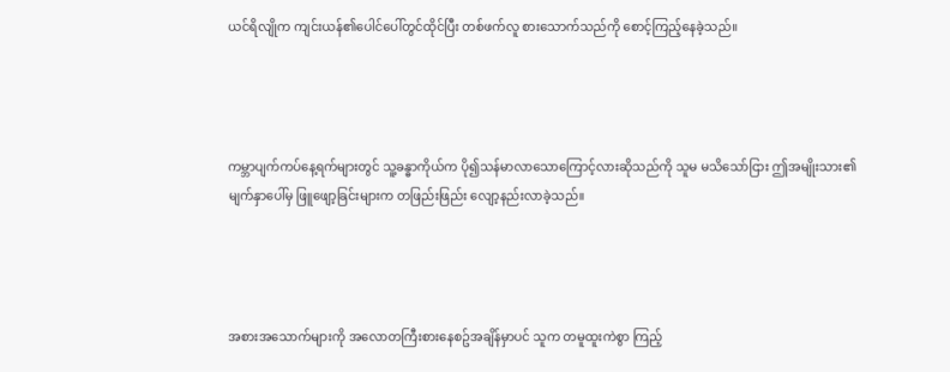ယင်ရိလျိုက ကျင်းယန်၏ပေါင်ပေါ်တွင်ထိုင်ပြီး တစ်ဖက်လူ စားသောက်သည်ကို စောင့်ကြည့်နေခဲ့သည်။




ကမ္ဘာပျက်ကပ်နေ့ရက်များတွင် သူ့ခန္ဓာကိုယ်က ပို၍သန်မာလာသောကြောင့်လားဆိုသည်ကို သူမ မသိသော်ငြား ဤအမျိုးသား၏မျက်နှာပေါ်မှ ဖြူဖျော့ခြင်းများက တဖြည်းဖြည်း လျော့နည်းလာခဲ့သည်။




အစားအသောက်များကို အလောတကြီးစားနေစဥ်အချိန်မှာပင် သူက တမူထူးကဲစွာ ကြည့်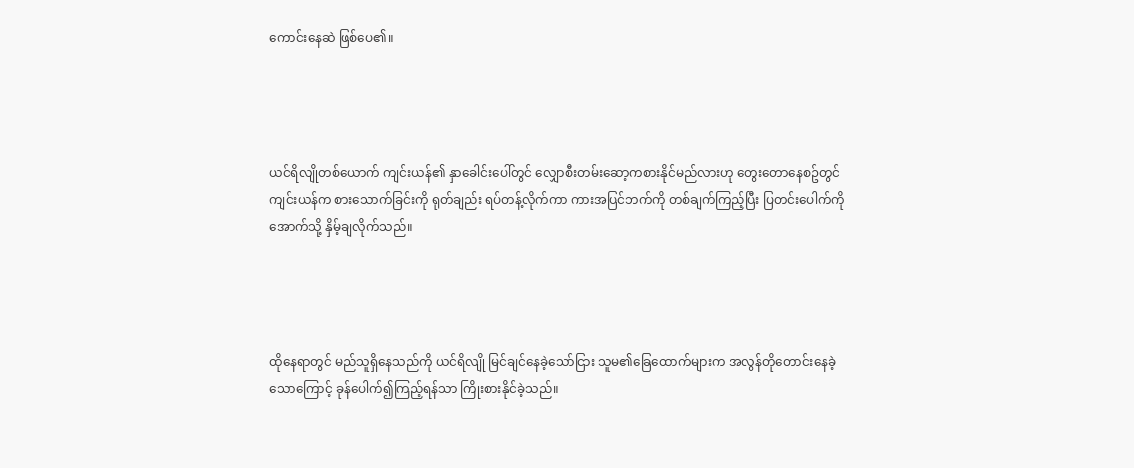ကောင်းနေဆဲ ဖြစ်ပေ၏။




ယင်ရိလျိုတစ်ယောက် ကျင်းယန်၏ နှာခေါင်းပေါ်တွင် လျှောစီးတမ်းဆော့ကစားနိုင်မည်လားဟု တွေးတောနေစဥ်တွင် ကျင်းယန်က စားသောက်ခြင်းကို ရုတ်ချည်း ရပ်တန့်လိုက်ကာ ကားအပြင်ဘက်ကို တစ်ချက်ကြည့်ပြီး ပြတင်းပေါက်ကို အောက်သို့ နှိမ့်ချလိုက်သည်။




ထိုနေရာတွင် မည်သူရှိနေသည်ကို ယင်ရိလျို မြင်ချင်နေခဲ့သော်ငြား သူမ၏ခြေထောက်များက အလွန်တိုတောင်းနေခဲ့သောကြောင့် ခုန်ပေါက်၍ကြည့်ရန်သာ ကြိုးစားနိုင်ခဲ့သည်။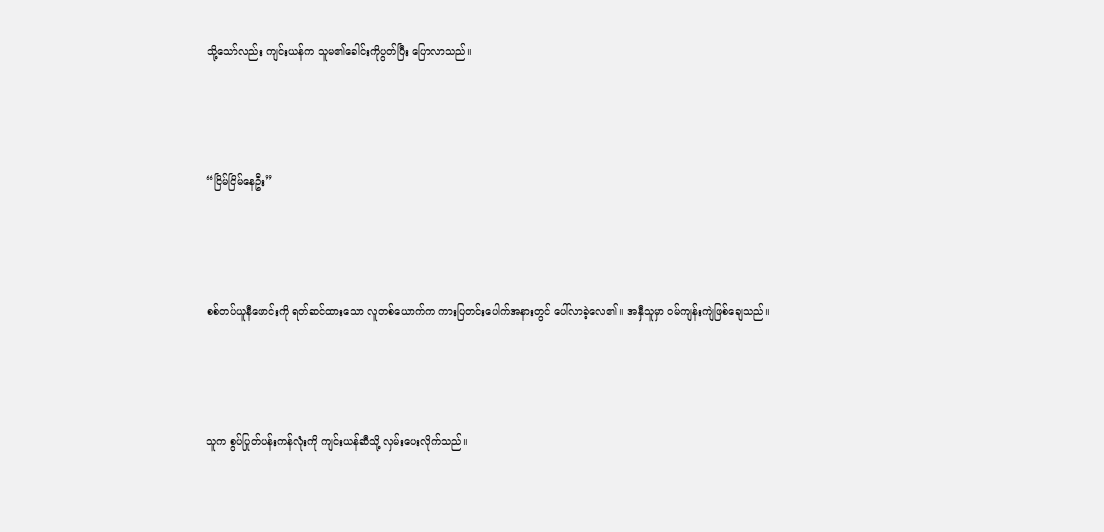သို့သော်လည်း ကျင်းယန်က သူမ၏ခေါင်းကိုပွတ်ပြီး ပြောလာသည်။




“ငြိမ်ငြိမ်နေဦး”




စစ်တပ်ယူနီဖောင်းကို ရတ်ဆင်ထားသော လူတစ်ယောက်က ကားပြတင်းပေါက်အနားတွင် ပေါ်လာခဲ့လေ၏။ အနှီသူမှာ ဝမ်ကျန်းကျဲဖြစ်ချေသည်။




သူက စွပ်ပြုတ်ပန်းကန်လုံးကို ကျင်းယန်ဆီသို့ လှမ်းပေးလိုက်သည်။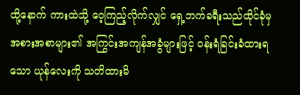ထို့နောက် ကားထဲသို့ ဝေ့ကြည့်လိုက်လျှင် ရှေ့ဘက်ခရီးသည်ထိုင်ခုံမှ  အစားအစာများ၏ အကြွင်းအကျန်အခွံများဖြင့် ဝန်းရံခြင်းခံထားရသော ယုန်လေးကို သတိထားမိ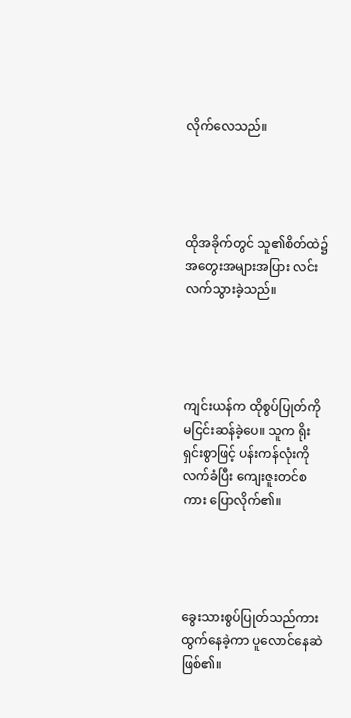လိုက်လေသည်။




ထိုအခိုက်တွင် သူ၏စိတ်ထဲ၌  အတွေးအများအပြား လင်းလက်သွားခဲ့သည်။




ကျင်းယန်က ထိုစွပ်ပြုတ်ကို မငြင်းဆန်ခဲ့ပေ။ သူက ရိုးရှင်းစွာဖြင့် ပန်းကန်လုံးကို လက်ခံပြီး ကျေးဇူးတင်စကား ပြောလိုက်၏။




ခွေးသားစွပ်ပြုတ်သည်ကား ထွက်နေခဲ့ကာ ပူလောင်နေဆဲဖြစ်၏။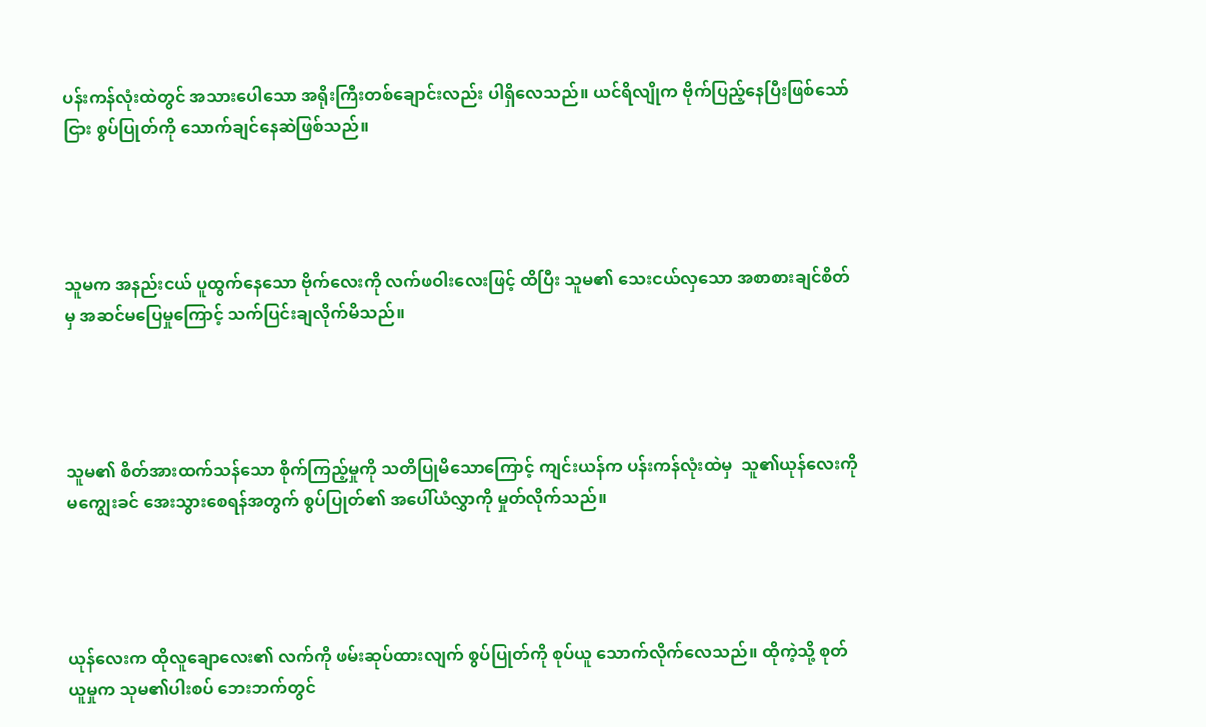ပန်းကန်လုံးထဲတွင် အသားပေါသော အရိုးကြီးတစ်ချောင်းလည်း ပါရှိလေသည်။ ယင်ရိလျိုက ဗိုက်ပြည့်နေပြီးဖြစ်သော်ငြား စွပ်ပြုတ်ကို သောက်ချင်နေဆဲဖြစ်သည်။




သူမက အနည်းငယ် ပူထွက်နေသော ဗိုက်လေးကို လက်ဖဝါးလေးဖြင့် ထိပြီး သူမ၏ သေးငယ်လှသော အစာစားချင်စိတ်မှ အဆင်မပြေမှုကြောင့် သက်ပြင်းချလိုက်မိသည်။




သူမ၏ စိတ်အားထက်သန်သော စိုက်ကြည့်မှုကို သတိပြုမိသောကြောင့် ကျင်းယန်က ပန်းကန်လုံးထဲမှ  သူ၏ယုန်လေးကို မကျွေးခင် အေးသွားစေရန်အတွက် စွပ်ပြုတ်၏ အပေါ်ယံလွှာကို မှုတ်လိုက်သည်။




ယုန်လေးက ထိုလူချောလေး၏ လက်ကို ဖမ်းဆုပ်ထားလျက် စွပ်ပြုတ်ကို စုပ်ယူ သောက်လိုက်လေသည်။ ထိုကဲ့သို့ စုတ်ယူမှုက သုမ၏ပါးစပ် ဘေးဘက်တွင်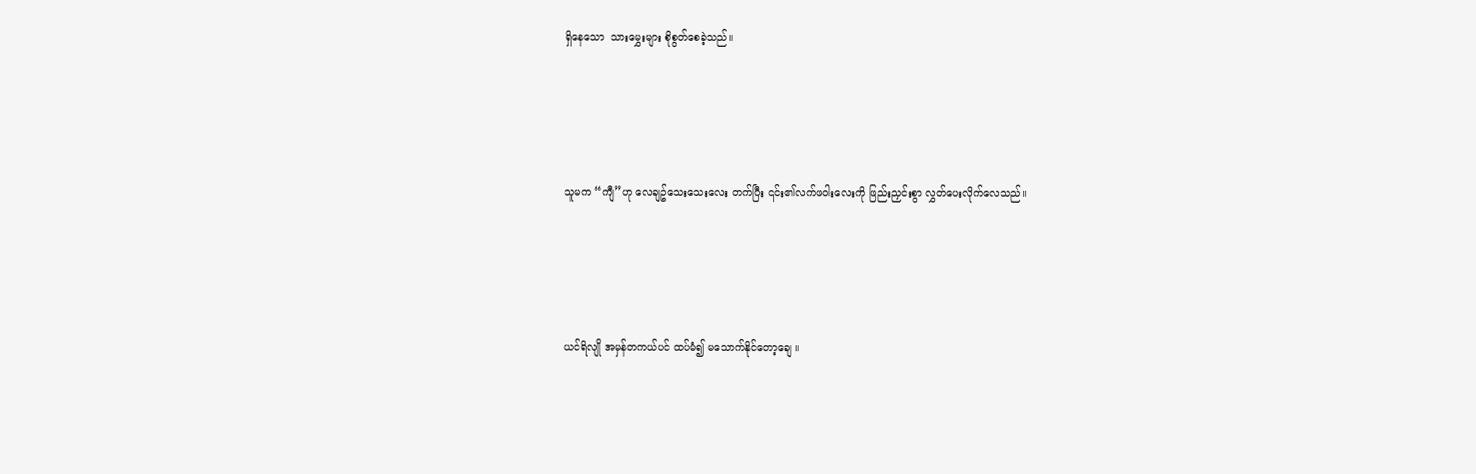ရှိနေသော  သားမွှေးများ စိုစွတ်စေခဲ့သည်။




သူမက “ကျီ”ဟု လေချဥ်သေးသေးလေး တက်ပြီး ၎င်း၏လက်ဖဝါးလေးကို ဖြည်းညှင်းစွာ လွှတ်ပေးလိုက်လေသည်။




ယင်ရိလျို အမှန်တကယ်ပင် ထပ်မံ၍ မသောက်နိုင်တော့ချေ ။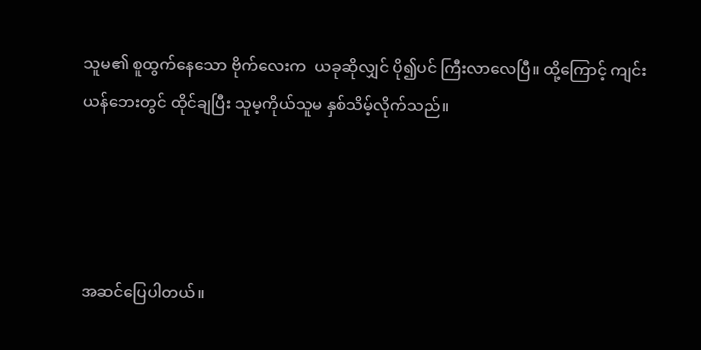သူမ၏ စူထွက်နေသော ဗိုက်လေးက  ယခုဆိုလျှင် ပို၍ပင် ကြီးလာလေပြီ။ ထို့ကြောင့် ကျင်းယန်ဘေးတွင် ထိုင်ချပြီး သူမ့ကိုယ်သူမ နှစ်သိမ့်လိုက်သည်။




အဆင်ပြေပါတယ်။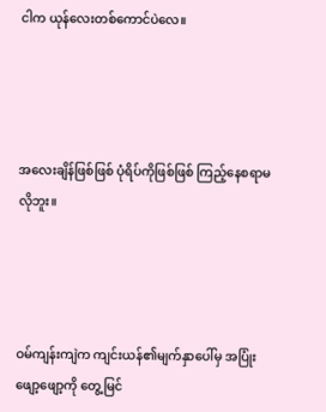ငါက ယုန်လေးတစ်ကောင်ပဲလေ။




အလေးချိန်ဖြစ်ဖြစ် ပုံရိပ်ကိုဖြစ်ဖြစ် ကြည့်နေစရာမလိုဘူး။




ဝမ်ကျန်းကျဲက ကျင်းယန်၏မျက်နှာပေါ်မှ အပြုံးဖျော့ဖျော့ကို တွေ့မြင်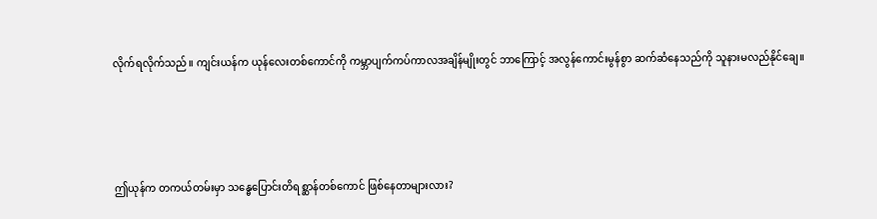လိုက်ရလိုက်သည်။ ကျင်းယန်က ယုန်လေးတစ်ကောင်ကို ကမ္ဘာပျက်ကပ်ကာလအချိန်မျိုးတွင် ဘာကြောင့် အလွန်ကောင်းမွန်စွာ ဆက်ဆံနေသည်ကို သူနားမလည်နိုင်ချေ။




ဤယုန်က တကယ်တမ်းမှာ သန္ဓေပြောင်းတိရစ္ဆာန်တစ်ကောင် ဖြစ်နေတာများလား?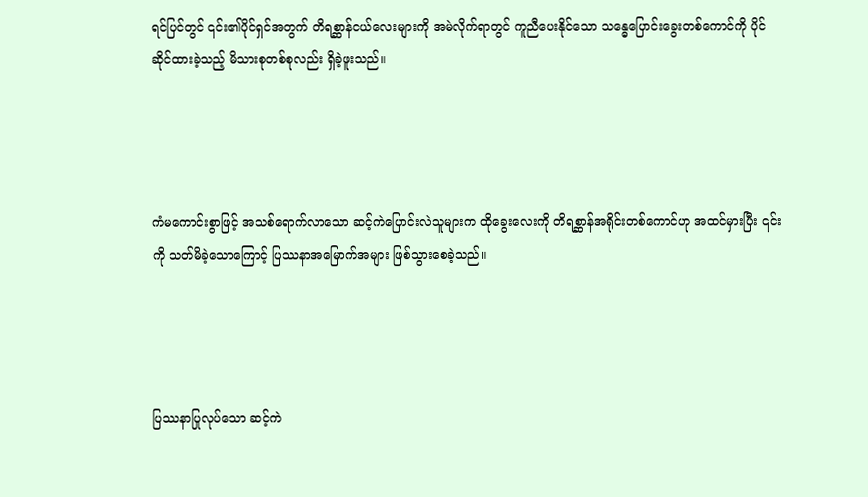ရင်ပြင်တွင် ၎င်း၏ပိုင်ရှင်အတွက် တိရစ္ဆာန်ငယ်လေးများကို အမဲလိုက်ရာတွင် ကူညီပေးနိုင်သော သန္ဓေပြောင်းခွေးတစ်ကောင်ကို ပိုင်ဆိုင်ထားခဲ့သည့် မိသားစုတစ်စုလည်း ရှိခဲ့ဖူးသည်။




ကံမကောင်းစွာဖြင့် အသစ်ရောက်လာသော ဆင့်ကဲပြောင်းလဲသူများက ထိုခွေးလေးကို တိရစ္ဆာန်အရိုင်းတစ်ကောင်ဟု အထင်မှားပြီး ၎င်းကို သတ်မိခဲ့သောကြောင့် ပြဿနာအမြောက်အများ ဖြစ်သွားစေခဲ့သည်။




ပြဿနာပြုလုပ်သော ဆင့်ကဲ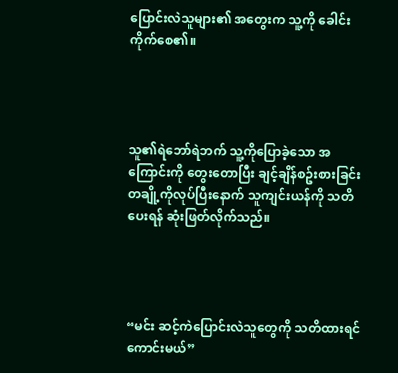ပြောင်းလဲသူများ၏ အတွေးက သူ့ကို ခေါင်းကိုက်စေ၏။




သူ၏ရဲဘော်ရဲဘက် သူ့ကိုပြောခဲ့သော အကြောင်းကို တွေးတောပြီး ချင့်ချိန်စဥ်းစားခြင်း တချို့ကိုလုပ်ပြီးနောက် သူကျင်းယန်ကို သတိပေးရန် ဆုံးဖြတ်လိုက်သည်။




“မင်း ဆင့်ကဲပြောင်းလဲသူတွေကို သတိထားရင် ကောင်းမယ်”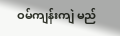ဝမ်ကျန်းကျဲ မည်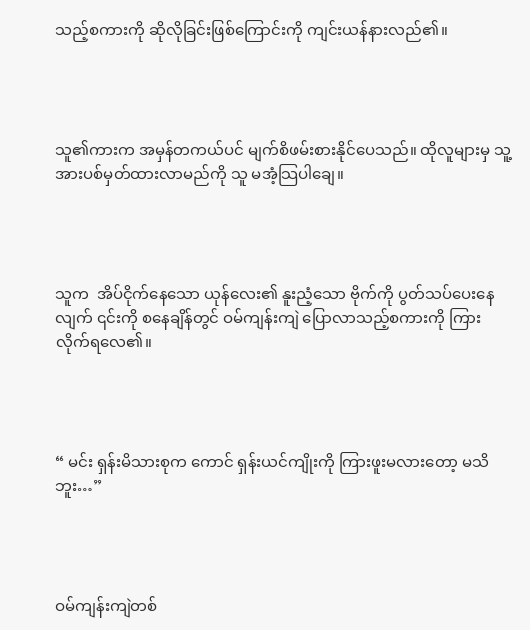သည့်စကားကို ဆိုလိုခြင်းဖြစ်ကြောင်းကို ကျင်းယန်နားလည်၏။




သူ၏ကားက အမှန်တကယ်ပင် မျက်စိဖမ်းစားနိုင်ပေသည်။ ထိုလူများမှ သူ့အားပစ်မှတ်ထားလာမည်ကို သူ မအံ့သြပါချေ။




သူက  အိပ်ငိုက်နေသော ယုန်လေး၏ နူးညံ့သော ဗိုက်ကို ပွတ်သပ်ပေးနေလျက် ၎င်းကို စနေချိန်တွင် ဝမ်ကျန်းကျဲ ပြောလာသည့်စကားကို ကြားလိုက်ရလေ၏။




“ မင်း ရှန်းမိသားစုက ကောင် ရှန်းယင်ကျိုးကို ကြားဖူးမလားတော့ မသိဘူး…”




ဝမ်ကျန်းကျဲတစ်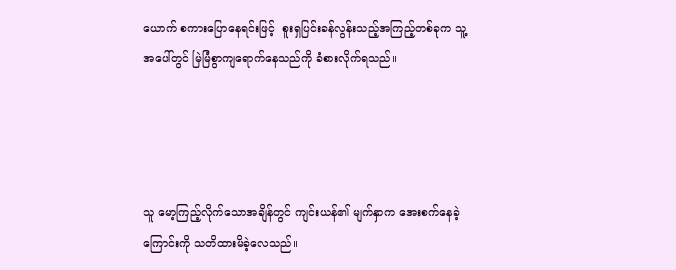ယောက် စကားပြောနေရင်းဖြင့်  စူးရှပြင်းခန်လွန်းသည့်အကြည့်တစ်ခုက သူ့အပေါ်တွင် မြဲမြံစွာကျရောက်နေသည်ကို ခံစားလိုက်ရသည်။




သူ မော့ကြည့်လိုက်သောအချိန်တွင် ကျင်းယန်၏ မျက်နှာက အေးစက်နေခဲ့ကြောင်းကို သတိထားမိခဲ့လေသည်။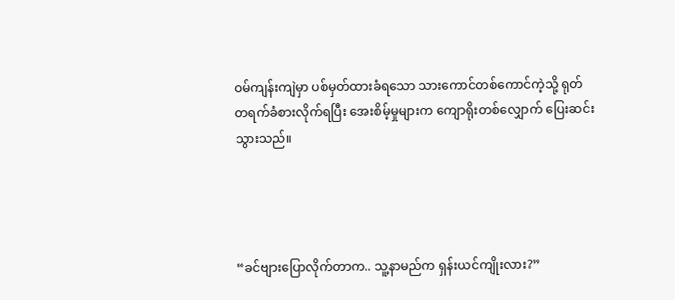ဝမ်ကျန်းကျဲမှာ ပစ်မှတ်ထားခံရသော သားကောင်တစ်ကောင်ကဲ့သို့ ရုတ်တရက်ခံစားလိုက်ရပြီး အေးစိမ့်မှုများက ကျောရိုးတစ်လျှောက် ပြေးဆင်းသွားသည်။




“ခင်ဗျားပြောလိုက်တာက.. သူ့နာမည်က ရှန်းယင်ကျိုးလား?”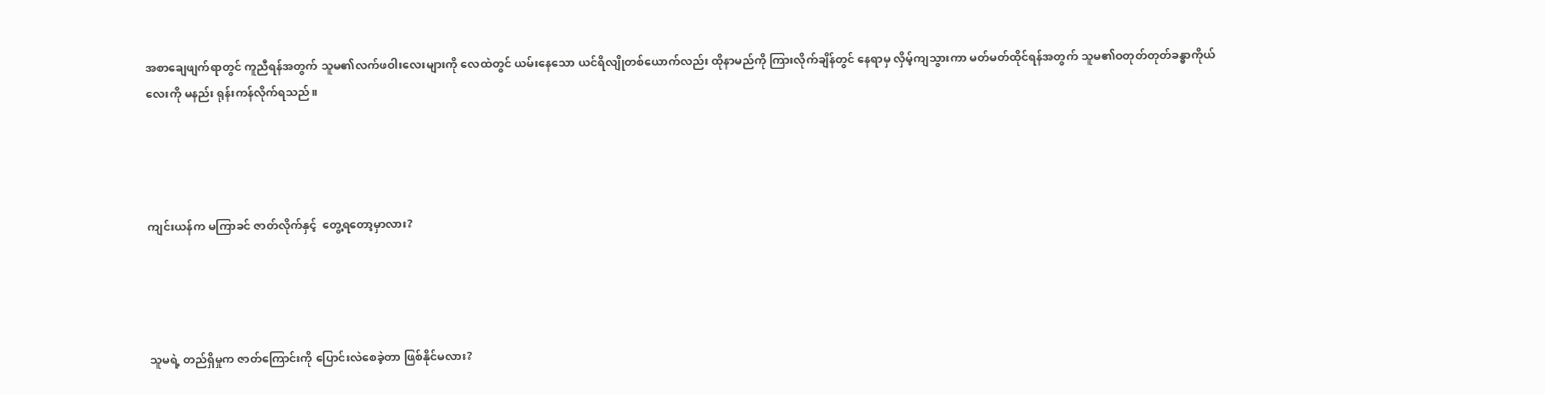အစာချေဖျက်ရာတွင် ကူညီရန်အတွက် သူမ၏လက်ဖဝါးလေးများကို လေထဲတွင် ယမ်းနေသော ယင်ရိလျိုတစ်ယောက်လည်း ထိုနာမည်ကို ကြားလိုက်ချိန်တွင် နေရာမှ လှိမ့်ကျသွားကာ မတ်မတ်ထိုင်ရန်အတွက် သူမ၏ဝတုတ်တုတ်ခန္ဓာကိုယ်လေးကို မနည်း ရုန်းကန်လိုက်ရသည်။




ကျင်းယန်က မကြာခင် ဇာတ်လိုက်နှင့်  တွေ့ရတော့မှာလား?




သူမရဲ့ တည်ရှိမှုက ဇာတ်ကြောင်းကို ပြောင်းလဲစေခဲ့တာ ဖြစ်နိုင်မလား?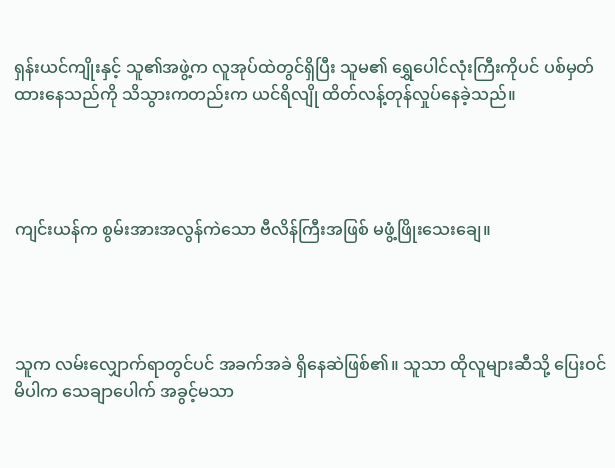ရှန်းယင်ကျိုးနှင့် သူ၏အဖွဲ့က လူအုပ်ထဲတွင်ရှိပြီး သူမ၏ ရွှေပေါင်လုံးကြီးကိုပင် ပစ်မှတ်ထားနေသည်ကို သိသွားကတည်းက ယင်ရိလျို ထိတ်လန့်တုန်လှုပ်နေခဲ့သည်။




ကျင်းယန်က စွမ်းအားအလွန်ကဲသော ဗီလိန်ကြီးအဖြစ် မဖွံ့ဖြိုးသေးချေ။




သူက လမ်းလျှောက်ရာတွင်ပင် အခက်အခဲ ရှိနေဆဲဖြစ်၏။ သူသာ ထိုလူများဆီသို့ ပြေးဝင်မိပါက သေချာပေါက် အခွင့်မသာ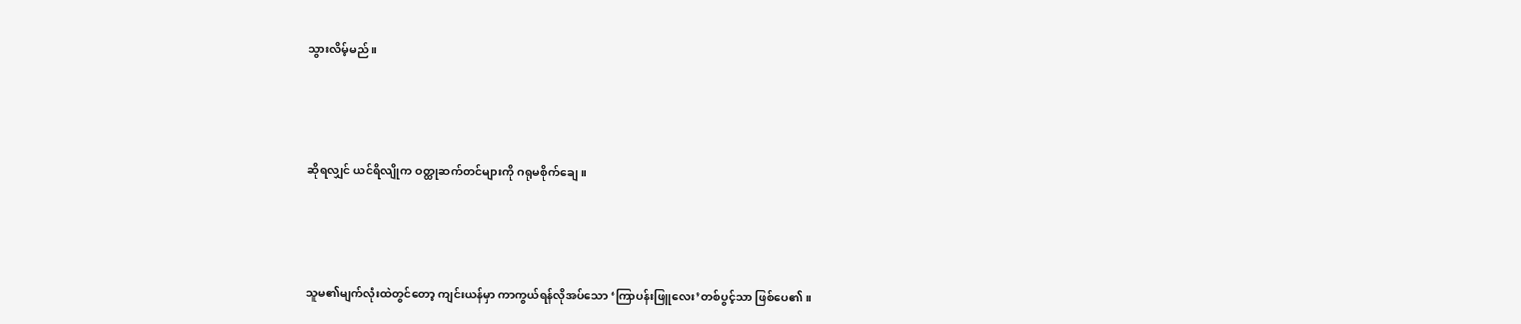သွားလိမ့်မည် ။




ဆိုရလျှင် ယင်ရိလျိုက ဝတ္ထုဆက်တင်များကို ဂရုမစိုက်ချေ။




သူမ၏မျက်လုံးထဲတွင်တော့ ကျင်းယန်မှာ ကာကွယ်ရန်လိုအပ်သော ‘ကြာပန်းဖြူလေး’တစ်ပွင့်သာ ဖြစ်ပေ၏။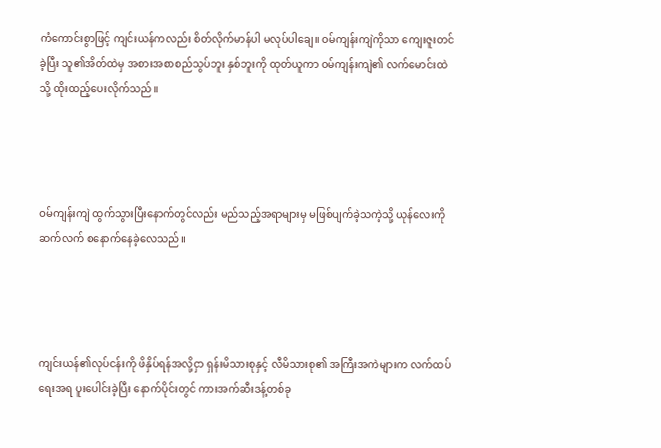ကံကောင်းစွာဖြင့် ကျင်းယန်ကလည်း စိတ်လိုက်မာန်ပါ မလုပ်ပါချေ။ ဝမ်ကျန်းကျဲကိုသာ ကျေးဇူးတင်ခဲ့ပြီး သူ၏အိတ်ထဲမှ အစားအစာစည်သွပ်ဘူး နှစ်ဘူးကို ထုတ်ယူကာ ဝမ်ကျန်းကျဲ၏ လက်မောင်းထဲသို့ ထိုးထည့်ပေးလိုက်သည်။




ဝမ်ကျန်းကျဲ ထွက်သွားပြီးနောက်တွင်လည်း မည်သည့်အရာများမှ မဖြစ်ပျက်ခဲ့သကဲ့သို့ ယုန်လေးကို ဆက်လက် စနောက်နေခဲ့လေသည်။




ကျင်းယန်၏လုပ်ငန်းကို ဖိနှိပ်ရန်အလို့ငှာ ရှန်းမိသားစုနှင့် လီမိသားစု၏ အကြီးအကဲများက လက်ထပ်ရေးအရ ပူးပေါင်းခဲ့ပြီး နောက်ပိုင်းတွင် ကားအက်ဆီးဒန့်တစ်ခု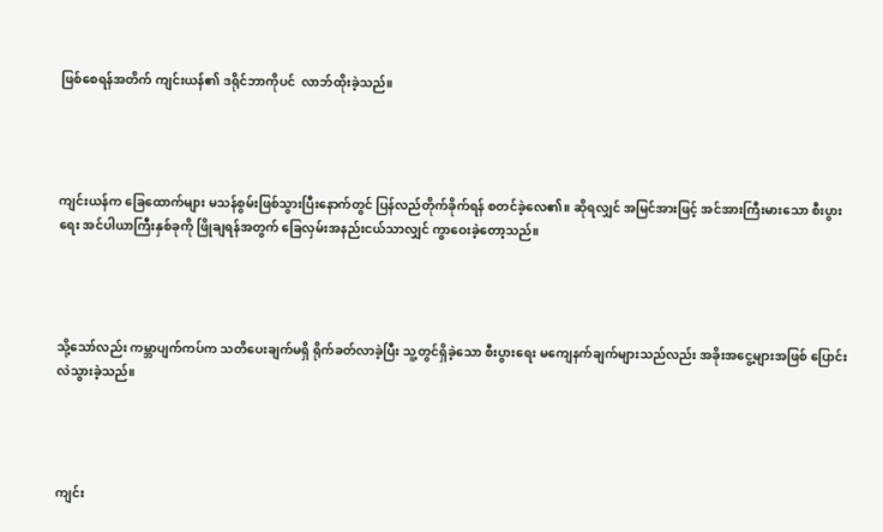ဖြစ်စေရန်အတိက် ကျင်းယန်၏ ဒရိုင်ဘာကိုပင်  လာဘ်ထိုးခဲ့သည်။




ကျင်းယန်က ခြေထောက်များ မသန်စွမ်းဖြစ်သွားပြီးနောက်တွင် ပြန်လည်တိုက်ခိုက်ရန် စတင်ခဲ့လေ၏။ ဆိုရလျှင် အမြင်အားဖြင့် အင်အားကြီးမားသော စီးပွားရေး အင်ပါယာကြီးနှစ်ခုကို ဖြိုချရန်အတွက် ခြေလှမ်းအနည်းငယ်သာလျှင် ကွာဝေးခဲ့တော့သည်။




သို့သော်လည်း ကမ္ဘာပျက်ကပ်က သတိပေးချက်မရှိ ရိုက်ခတ်လာခဲ့ပြီး သူ့တွင်ရှိခဲ့သော စီးပွားရေး မကျေနက်ချက်များသည်လည်း အခိုးအငွေ့များအဖြစ် ပြောင်းလဲသွားခဲ့သည်။




ကျင်း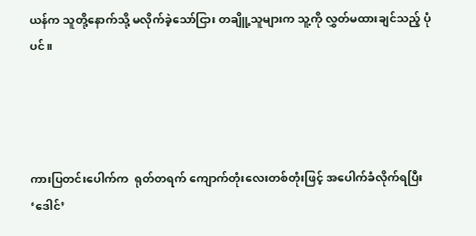ယန်က သူတို့နောက်သို့ မလိုက်ခဲ့သော်ငြား တချိူ့သူများက သူ့ကို လွှတ်မထားချင်သည့် ပုံပင်။




ကားပြတင်းပေါက်က  ရုတ်တရက် ကျောက်တုံးလေးတစ်တုံးဖြင့် အပေါက်ခံလိုက်ရပြီး ‘ဒေါင်’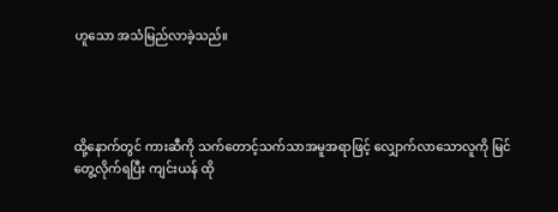ဟူသော အသံမြည်လာခဲ့သည်။




ထို့နောက်တွင် ကားဆီကို သက်တောင့်သက်သာအမူအရာဖြင့် လျှောက်လာသောလူကို မြင်တွေ့လိုက်ရပြီး ကျင်းယန် ထို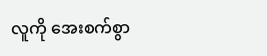လူကို အေးစက်စွာ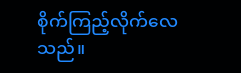စိုက်ကြည့်လိုက်လေသည်။